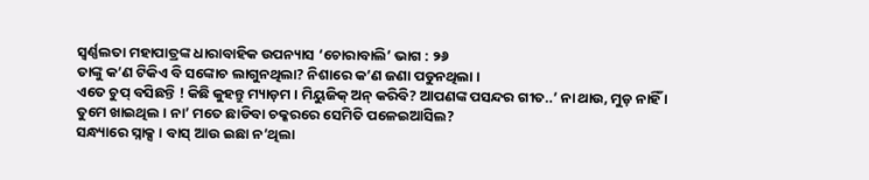ସ୍ୱର୍ଣ୍ଣଲତା ମହାପାତ୍ରଙ୍କ ଧାରାବାହିକ ଉପନ୍ୟାସ ‘ଚୋରାବାଲି’ ଭାଗ : ୨୬
ତାଙ୍କୁ କ’ଣ ଟିକିଏ ବି ସଙ୍କୋଚ ଲାଗୁନଥିଲା? ନିଶାରେ କ’ଣ ଜଣା ପଡୁନଥିଲା ।
ଏତେ ଚୁପ୍ ବସିଛନ୍ତି ! କିଛି କୁହନ୍ତୁ ମ୍ୟାଡ଼ମ । ମିୟୁଜିକ୍ ଅନ୍ କରିବି? ଆପଣଙ୍କ ପସନ୍ଦର ଗୀତ..’ ନା ଥାଉ, ମୁଡ଼ ନାହିଁ ।
ତୁମେ ଖାଇଥିଲ । ନା’ ମତେ ଛାଡିବା ଚକ୍କରରେ ସେମିତି ପଳେଇଆସିଲ?
ସନ୍ଧ୍ୟାରେ ସ୍ନାକ୍ସ । ବାସ୍ ଆଉ ଇଛା ନ’ଥିଲା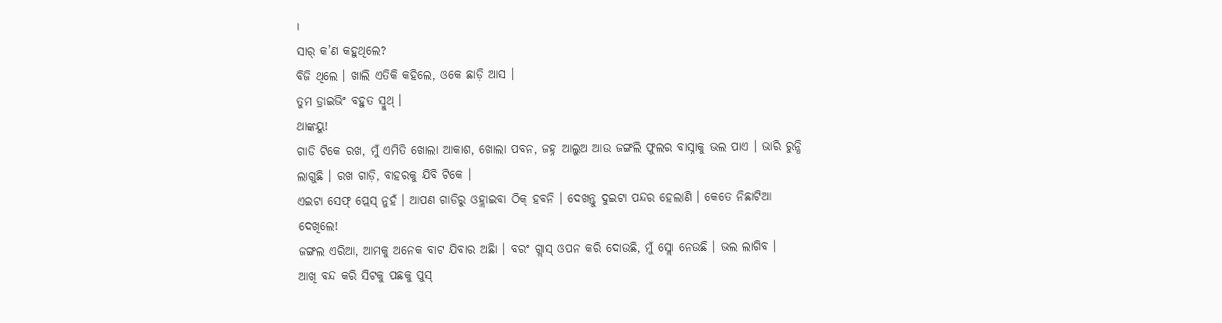।
ସାର୍ କ’ଣ କହୁଥିଲେ?
ବିଜି ଥିଲେ । ଖାଲି ଏତିକି କହିଲେ, ଓକେ ଛାଡ଼ି ଆସ ।
ତୁମ ଡ଼୍ରାଇଭିଂ ବହୁତ ସ୍ମୁଥ୍ ।
ଥାଙ୍କୟୁ!
ଗାଡି ଟିକେ ରଖ, ମୁଁ ଏମିତି ଖୋଲା ଆକାଶ, ଖୋଲା ପବନ, ଜହ୍ନ ଆଲୁଅ ଆଉ ଜଙ୍ଗଲି ଫୁଲର ବାସ୍ନାକୁ ଭଲ ପାଏ । ଭାରି ରୁନ୍ଧି ଲାଗୁଛି । ରଖ ଗାଡ଼ି, ବାହରକୁ ଯିବି ଟିକେ ।
ଏଇଟା ସେଫ୍ ପ୍ଲେସ୍ ନୁହଁ । ଆପଣ ଗାଡିରୁ ଓହ୍ଲାଇବା ଠିକ୍ ହବନି । ଦେଖନ୍ତୁ ଦୁଇଟା ପନ୍ଦର ହେଲାଣି । କେତେ ନିଛାଟିଆ ଦେଖିଲେ!
ଜଙ୍ଗଲ ଏରିଆ, ଆମକୁ ଅନେକ ବାଟ ଯିବାର ଅଛିା । ବରଂ ଗ୍ଲାସ୍ ଓପନ କରି ଦୋଉଛି, ମୁଁ ସ୍ଲୋ ନେଉଛି । ଭଲ ଲାଗିବ ।
ଆଖି ବନ୍ଦ କରି ସିଟକୁ ପଛକୁ ପୁସ୍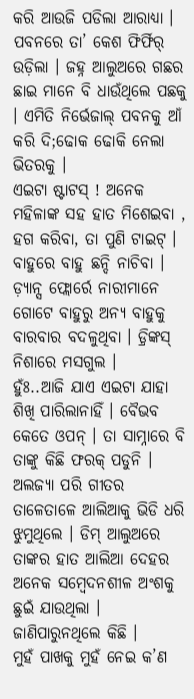କରି ଆଉଜି ପଡିଲା ଆରାଧ୍ୟା । ପବନରେ ତା’ କେଶ ଫିର୍ଫିର୍ ଉଡ଼ିଲା । ଜହ୍ନ ଆଲୁଅରେ ଗଛର ଛାଇ ମାନେ ବି ଧାଉଁଥିଲେ ପଛକୁ । ଏମିତି ନିର୍ଭେଜାଲ୍ ପବନକୁ ଆଁ କରି ଦି;ଢୋକ ଢୋକି ନେଲା ଭିତରକୁ ।
ଏଇଟା ଷ୍ଟାଟସ୍ ! ଅନେକ ମହିଳାଙ୍କ ସହ ହାତ ମିଶେଇବା , ହଗ କରିବା, ତା ପୁଣି ଟାଇଟ୍ । ବାହୁରେ ବାହୁ ଛନ୍ଦି ନାଚିବା ।
ଡ଼୍ୟାନ୍ସ ଫ୍ଲୋର୍ରେ ନାରୀମାନେ ଗୋଟେ ବାହୁରୁ ଅନ୍ୟ ବାହୁକୁ ବାରବାର ବଦଳୁଥିବା । ଡ଼୍ରିଙ୍କସ୍ ନିଶାରେ ମସଗୁଲ ।
ହୁଁଃ..ଆଜି ଯାଏ ଏଇଟା ଯାହା ଶିଖି ପାରିଲାନାହିଁ । ବୈଭବ କେତେ ଓପନ୍ । ତା ସାମ୍ନାରେ ବି ତାଙ୍କୁ କିଛି ଫରକ୍ ପଡୁନି ।
ଅଲଜ୍ୟା ପରି ଗୀତର ତାଳେତାଳେ ଆଲିଆକୁ ଭିଡି ଧରି ଝୁମୁଥିଲେ । ଡିମ୍ ଆଲୁଅରେ ତାଙ୍କର ହାତ ଆଲିଆ ଦେହର ଅନେକ ସମ୍ବେଦନଶୀଳ ଅଂଶକୁ ଛୁଇଁ ଯାଉଥିଲା । ଜାଣିପାରୁନଥିଲେ କିଛି ।
ମୁହଁ ପାଖକୁ ମୁହଁ ନେଇ କ’ଣ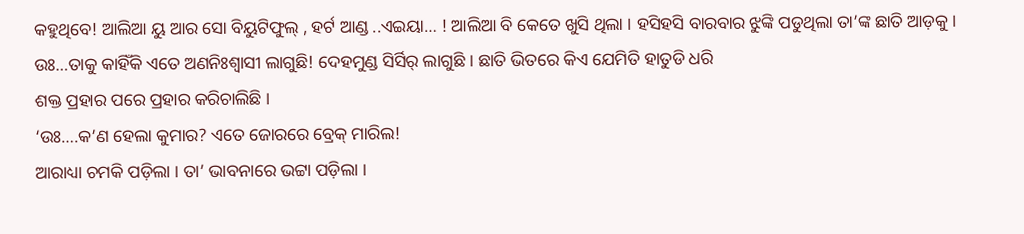କହୁଥିବେ! ଆଲିଆ ୟୁ ଆର ସୋ ବିୟୁଟିଫୁଲ୍ , ହର୍ଟ ଆଣ୍ଡ ..ଏଇୟା… ! ଆଲିଆ ବି କେତେ ଖୁସି ଥିଲା । ହସିହସି ବାରବାର ଝୁଙ୍କି ପଡୁଥିଲା ତା’ଙ୍କ ଛାତି ଆଡ଼କୁ ।
ଉଃ…ତାକୁ କାହିଁକି ଏତେ ଅଣନିଃଶ୍ୱାସୀ ଲାଗୁଛି! ଦେହମୁଣ୍ଡ ସିର୍ସିର୍ ଲାଗୁଛି । ଛାତି ଭିତରେ କିଏ ଯେମିତି ହାତୁଡି ଧରି
ଶକ୍ତ ପ୍ରହାର ପରେ ପ୍ରହାର କରିଚାଲିଛି ।
‘ଉଃ….କ’ଣ ହେଲା କୁମାର? ଏତେ ଜୋରରେ ବ୍ରେକ୍ ମାରିଲ!
ଆରାଧ୍ୟା ଚମକି ପଡ଼ିଲା । ତା’ ଭାବନାରେ ଭଟ୍ଟା ପଡ଼ିଲା ।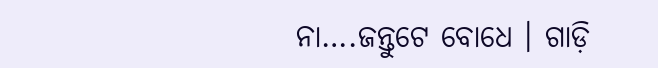ନା….ଜନ୍ତୁଟେ ବୋଧେ । ଗାଡ଼ି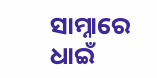ସାମ୍ନାରେ ଧାଇଁ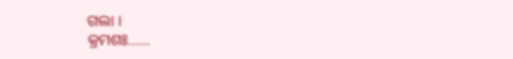ଗଲା ।
କ୍ରମଶଃ……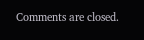Comments are closed.